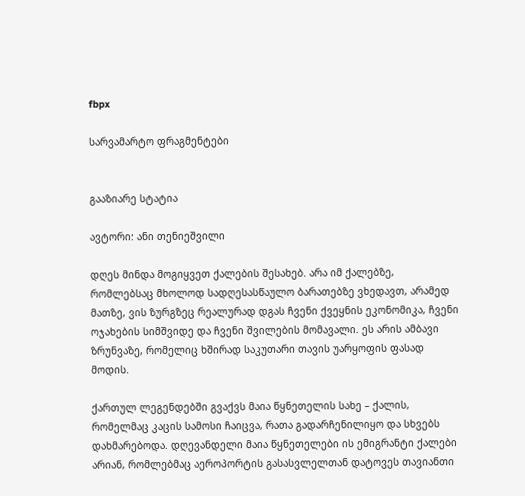fbpx

სარვამარტო ფრაგმენტები


გააზიარე სტატია

ავტორი: ანი თენიეშვილი

დღეს მინდა მოგიყვეთ ქალების შესახებ. არა იმ ქალებზე, რომლებსაც მხოლოდ სადღესასწაულო ბარათებზე ვხედავთ, არამედ მათზე, ვის ზურგზეც რეალურად დგას ჩვენი ქვეყნის ეკონომიკა, ჩვენი ოჯახების სიმშვიდე და ჩვენი შვილების მომავალი. ეს არის ამბავი ზრუნვაზე, რომელიც ხშირად საკუთარი თავის უარყოფის ფასად მოდის.

ქართულ ლეგენდებში გვაქვს მაია წყნეთელის სახე – ქალის, რომელმაც კაცის სამოსი ჩაიცვა, რათა გადარჩენილიყო და სხვებს დახმარებოდა. დღევანდელი მაია წყნეთელები ის ემიგრანტი ქალები არიან, რომლებმაც აეროპორტის გასასვლელთან დატოვეს თავიანთი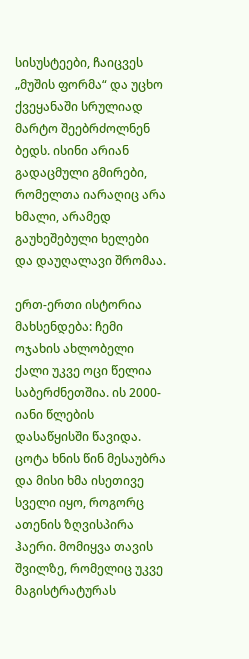სისუსტეები, ჩაიცვეს „მუშის ფორმა“ და უცხო ქვეყანაში სრულიად მარტო შეებრძოლნენ ბედს. ისინი არიან გადაცმული გმირები, რომელთა იარაღიც არა ხმალი, არამედ გაუხეშებული ხელები და დაუღალავი შრომაა.

ერთ-ერთი ისტორია მახსენდება: ჩემი ოჯახის ახლობელი ქალი უკვე ოცი წელია საბერძნეთშია. ის 2000-იანი წლების დასაწყისში წავიდა. ცოტა ხნის წინ მესაუბრა და მისი ხმა ისეთივე სველი იყო, როგორც ათენის ზღვისპირა ჰაერი. მომიყვა თავის შვილზე, რომელიც უკვე მაგისტრატურას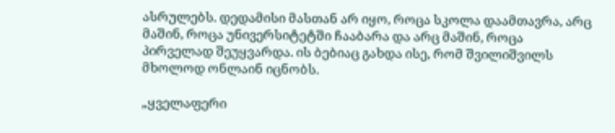ასრულებს. დედამისი მასთან არ იყო, როცა სკოლა დაამთავრა, არც მაშინ, როცა უნივერსიტეტში ჩააბარა და არც მაშინ, როცა პირველად შეუყვარდა. ის ბებიაც გახდა ისე, რომ შვილიშვილს მხოლოდ ონლაინ იცნობს.

„ყველაფერი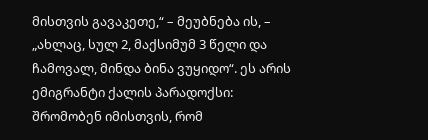მისთვის გავაკეთე,“ – მეუბნება ის, – „ახლაც, სულ 2, მაქსიმუმ 3 წელი და ჩამოვალ, მინდა ბინა ვუყიდო“. ეს არის ემიგრანტი ქალის პარადოქსი: შრომობენ იმისთვის, რომ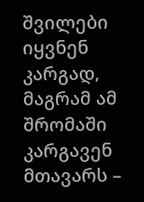შვილები იყვნენ კარგად, მაგრამ ამ შრომაში კარგავენ მთავარს –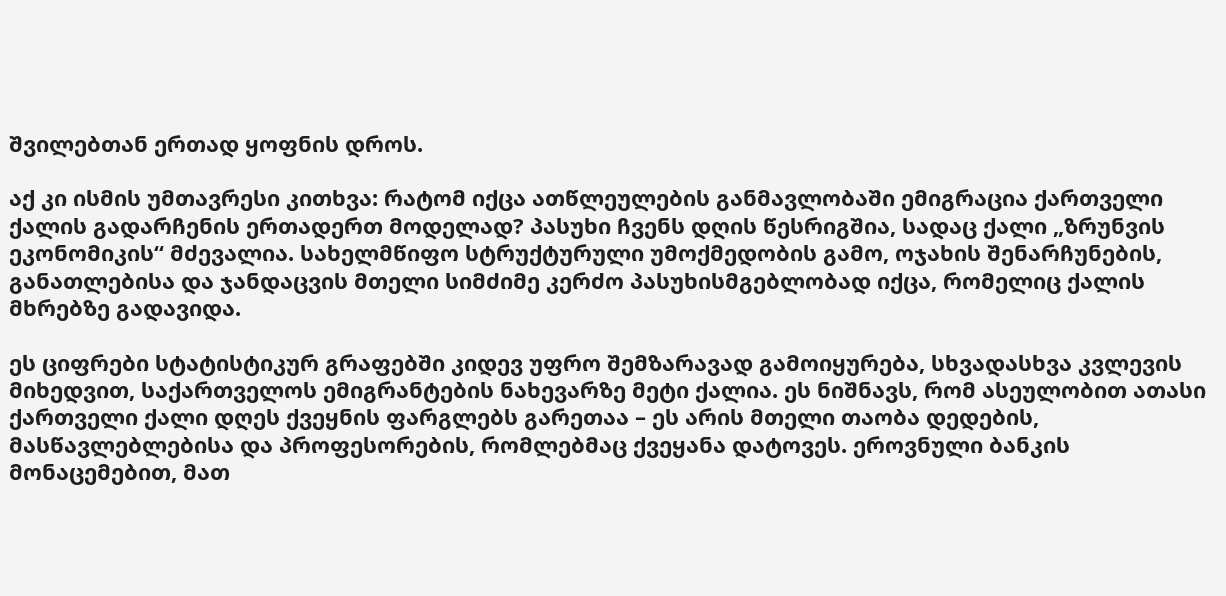შვილებთან ერთად ყოფნის დროს.

აქ კი ისმის უმთავრესი კითხვა: რატომ იქცა ათწლეულების განმავლობაში ემიგრაცია ქართველი ქალის გადარჩენის ერთადერთ მოდელად? პასუხი ჩვენს დღის წესრიგშია, სადაც ქალი „ზრუნვის ეკონომიკის“ მძევალია. სახელმწიფო სტრუქტურული უმოქმედობის გამო, ოჯახის შენარჩუნების, განათლებისა და ჯანდაცვის მთელი სიმძიმე კერძო პასუხისმგებლობად იქცა, რომელიც ქალის მხრებზე გადავიდა.

ეს ციფრები სტატისტიკურ გრაფებში კიდევ უფრო შემზარავად გამოიყურება, სხვადასხვა კვლევის მიხედვით, საქართველოს ემიგრანტების ნახევარზე მეტი ქალია. ეს ნიშნავს, რომ ასეულობით ათასი ქართველი ქალი დღეს ქვეყნის ფარგლებს გარეთაა – ეს არის მთელი თაობა დედების, მასწავლებლებისა და პროფესორების, რომლებმაც ქვეყანა დატოვეს. ეროვნული ბანკის მონაცემებით, მათ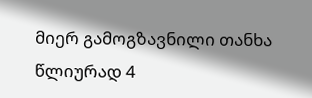მიერ გამოგზავნილი თანხა წლიურად 4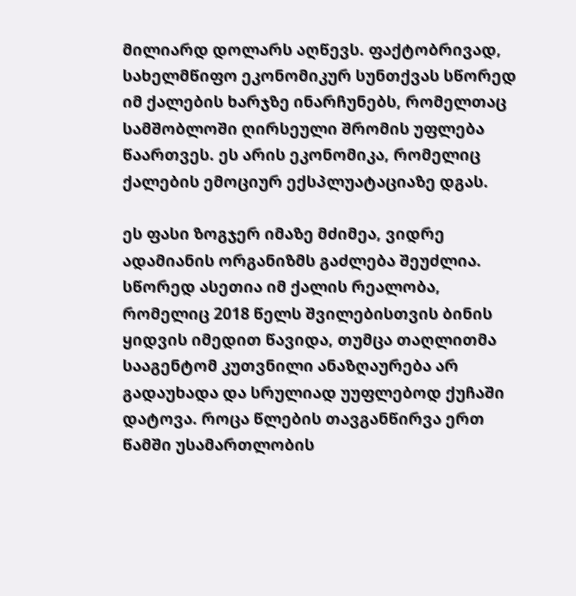მილიარდ დოლარს აღწევს. ფაქტობრივად, სახელმწიფო ეკონომიკურ სუნთქვას სწორედ იმ ქალების ხარჯზე ინარჩუნებს, რომელთაც სამშობლოში ღირსეული შრომის უფლება წაართვეს. ეს არის ეკონომიკა, რომელიც ქალების ემოციურ ექსპლუატაციაზე დგას.

ეს ფასი ზოგჯერ იმაზე მძიმეა, ვიდრე ადამიანის ორგანიზმს გაძლება შეუძლია. სწორედ ასეთია იმ ქალის რეალობა, რომელიც 2018 წელს შვილებისთვის ბინის ყიდვის იმედით წავიდა, თუმცა თაღლითმა სააგენტომ კუთვნილი ანაზღაურება არ გადაუხადა და სრულიად უუფლებოდ ქუჩაში დატოვა. როცა წლების თავგანწირვა ერთ წამში უსამართლობის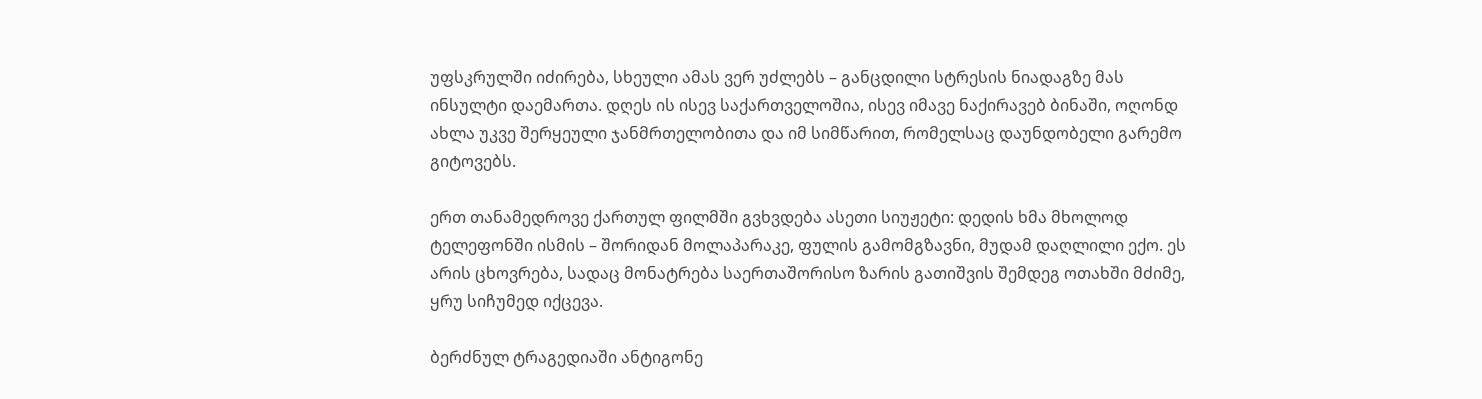უფსკრულში იძირება, სხეული ამას ვერ უძლებს – განცდილი სტრესის ნიადაგზე მას ინსულტი დაემართა. დღეს ის ისევ საქართველოშია, ისევ იმავე ნაქირავებ ბინაში, ოღონდ ახლა უკვე შერყეული ჯანმრთელობითა და იმ სიმწარით, რომელსაც დაუნდობელი გარემო გიტოვებს.

ერთ თანამედროვე ქართულ ფილმში გვხვდება ასეთი სიუჟეტი: დედის ხმა მხოლოდ ტელეფონში ისმის – შორიდან მოლაპარაკე, ფულის გამომგზავნი, მუდამ დაღლილი ექო. ეს არის ცხოვრება, სადაც მონატრება საერთაშორისო ზარის გათიშვის შემდეგ ოთახში მძიმე, ყრუ სიჩუმედ იქცევა.

ბერძნულ ტრაგედიაში ანტიგონე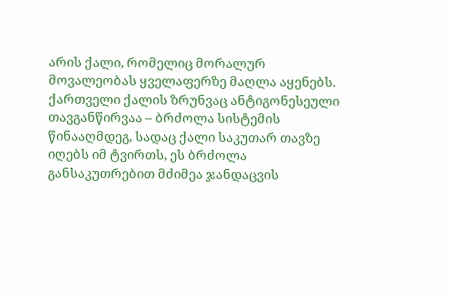არის ქალი, რომელიც მორალურ მოვალეობას ყველაფერზე მაღლა აყენებს. ქართველი ქალის ზრუნვაც ანტიგონესეული თავგანწირვაა – ბრძოლა სისტემის წინააღმდეგ, სადაც ქალი საკუთარ თავზე იღებს იმ ტვირთს, ეს ბრძოლა განსაკუთრებით მძიმეა ჯანდაცვის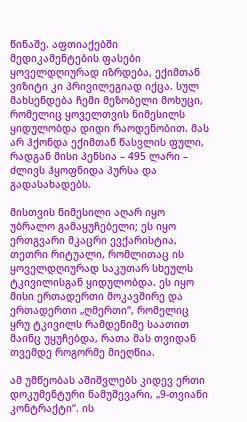წინაშე. აფთიაქებში მედიკამენტების ფასები ყოველდღიურად იზრდება, ექიმთან ვიზიტი კი პრივილეგიად იქცა. სულ მახსენდება ჩემი მეზობელი მოხუცი, რომელიც ყოველთვის ნიმესილს ყიდულობდა დიდი რაოდენობით. მას არ ჰქონდა ექიმთან წასვლის ფული, რადგან მისი პენსია – 495 ლარი – ძლივს ჰყოფნიდა პურსა და გადასახადებს.

მისთვის ნიმესილი აღარ იყო უბრალო გამაყუჩებელი; ეს იყო ერთგვარი მკაცრი ევქარისტია, თეთრი რიტუალი, რომლითაც ის ყოველდღიურად საკუთარ სხეულს ტკივილისგან ყიდულობდა. ეს იყო მისი ერთადერთი მოკავშირე და ერთადერთი „ღმერთი“, რომელიც ყრუ ტკივილს რამდენიმე საათით მაინც უყუჩებდა, რათა მას თვიდან თვემდე როგორმე მიეღწია.

ამ უმწეობას აშიშვლებს კიდევ ერთი დოკუმენტური ნამუშევარი, „9-თვიანი კონტრაქტი“. ის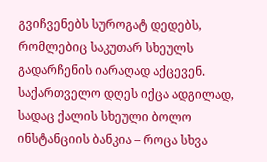გვიჩვენებს სუროგატ დედებს, რომლებიც საკუთარ სხეულს გადარჩენის იარაღად აქცევენ. საქართველო დღეს იქცა ადგილად, სადაც ქალის სხეული ბოლო ინსტანციის ბანკია – როცა სხვა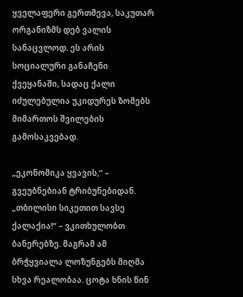ყველაფერი გერთმევა, საკუთარ ორგანიზმს დებ ვალის სანაცვლოდ. ეს არის სოციალური განაჩენი ქვეყანაში, სადაც ქალი იძულებულია უკიდურეს ზომებს მიმართოს შვილების გამოსაკვებად.

„ეკონომიკა ყვავის,“ – გვეუბნებიან ტრიბუნებიდან. „თბილისი სიკეთით სავსე ქალაქია!“ – ვკითხულობთ ბანერებზე. მაგრამ ამ ბრჭყვიალა ლოზუნგებს მიღმა სხვა რეალობაა. ცოტა ხნის წინ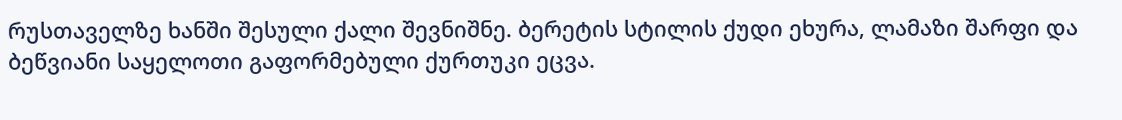რუსთაველზე ხანში შესული ქალი შევნიშნე. ბერეტის სტილის ქუდი ეხურა, ლამაზი შარფი და ბეწვიანი საყელოთი გაფორმებული ქურთუკი ეცვა.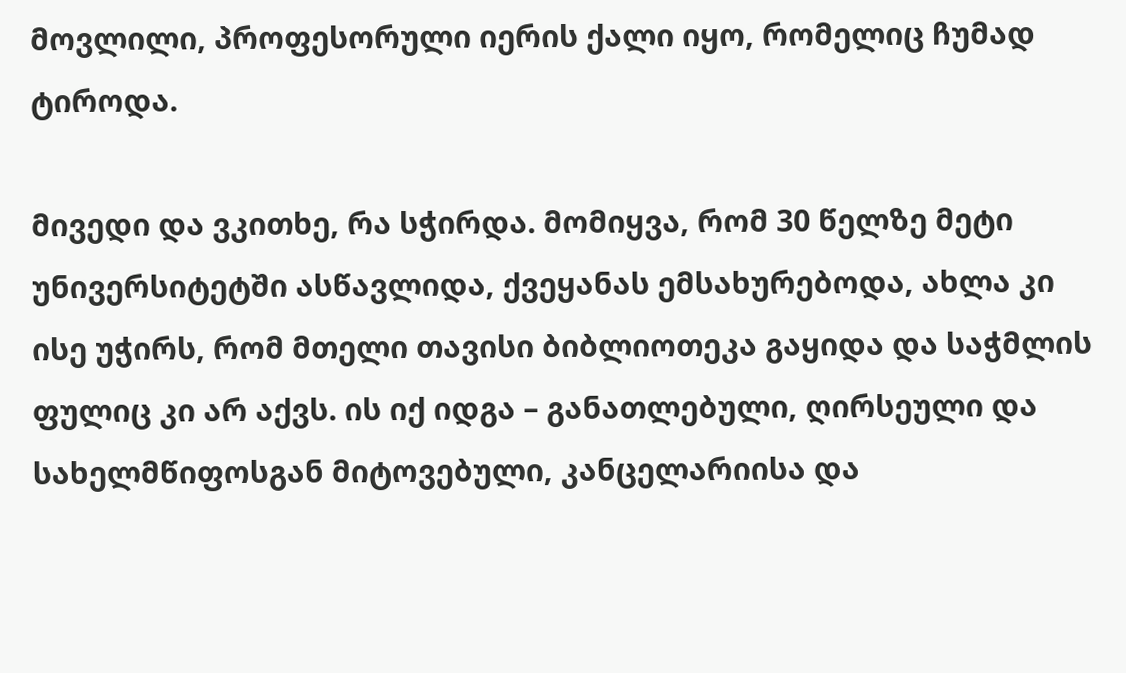მოვლილი, პროფესორული იერის ქალი იყო, რომელიც ჩუმად ტიროდა.

მივედი და ვკითხე, რა სჭირდა. მომიყვა, რომ 30 წელზე მეტი უნივერსიტეტში ასწავლიდა, ქვეყანას ემსახურებოდა, ახლა კი ისე უჭირს, რომ მთელი თავისი ბიბლიოთეკა გაყიდა და საჭმლის ფულიც კი არ აქვს. ის იქ იდგა – განათლებული, ღირსეული და სახელმწიფოსგან მიტოვებული, კანცელარიისა და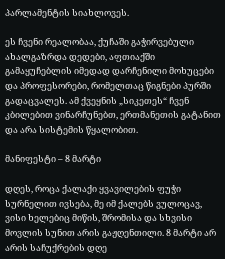პარლამენტის სიახლოვეს.

ეს ჩვენი რეალობაა, ქუჩაში გაჭირვებული ახალგაზრდა დედები, აფთიაქში გამაყუჩებლის იმედად დარჩენილი მოხუცები და პროფესორები, რომელთაც წიგნები პურში გადაცვალეს. ამ ქვეყნის „სიკეთეს“ ჩვენ კბილებით ვინარჩუნებთ, ერთმანეთის გატანით და არა სისტემის წყალობით.

მანიფესტი – 8 მარტი

დღეს, როცა ქალაქი ყვავილების ფუჭი სურნელით ივსება, მე იმ ქალებს ვულოცავ, ვისი ხელებიც მიწის, შრომისა და სხვისი მოვლის სუნით არის გაჟღენთილი. 8 მარტი არ არის საჩუქრების დღე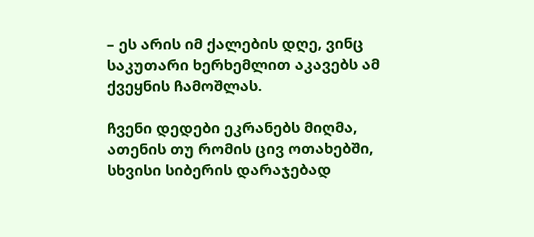– ეს არის იმ ქალების დღე, ვინც საკუთარი ხერხემლით აკავებს ამ ქვეყნის ჩამოშლას.

ჩვენი დედები ეკრანებს მიღმა, ათენის თუ რომის ცივ ოთახებში, სხვისი სიბერის დარაჯებად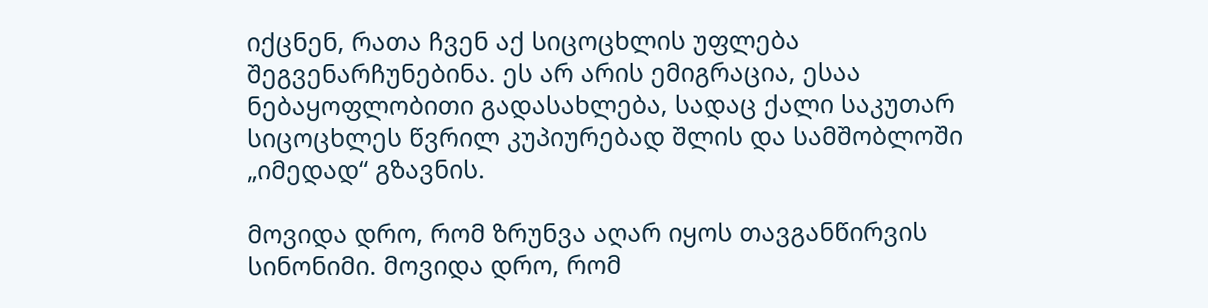იქცნენ, რათა ჩვენ აქ სიცოცხლის უფლება შეგვენარჩუნებინა. ეს არ არის ემიგრაცია, ესაა ნებაყოფლობითი გადასახლება, სადაც ქალი საკუთარ სიცოცხლეს წვრილ კუპიურებად შლის და სამშობლოში „იმედად“ გზავნის.

მოვიდა დრო, რომ ზრუნვა აღარ იყოს თავგანწირვის სინონიმი. მოვიდა დრო, რომ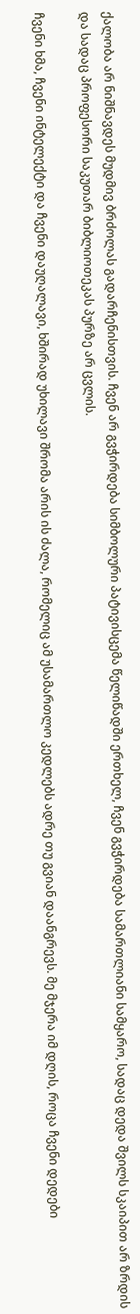ქალობა არ ნიშნავდეს მუდმივ ბრძოლას გადარჩენისთვის. ჩვენ არ გვჭირდება სიმბოლური პატივისცემა წელიწადში ერთხელ, ჩვენ გვჭირდება სამართლიანი სამყარო, სადაც დედა შვილს სკაიპით არ ზრდის და სადაც პროფესორი საკუთარ ბიბლიოთეკას პურზე არ ცვლის.

ჩვენი ხმა, ჩვენი ინტელექტი და ჩვენი დაუღალავი, ხშირად უხილავი შრომა არის ის ძალა, რომელიც ამ უსამართლო კედლებს ადრე თუ გვიან დაანგრევს. მე მჯერა იმ დღის, როცა ჩვენი დედები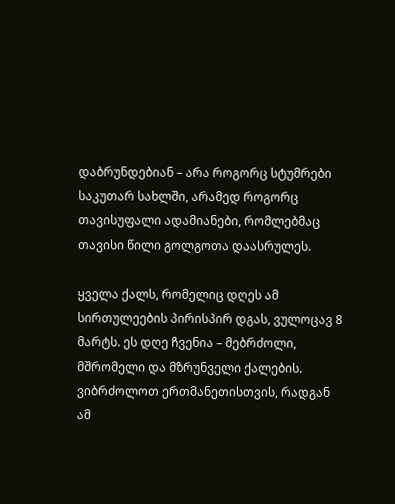დაბრუნდებიან – არა როგორც სტუმრები საკუთარ სახლში, არამედ როგორც თავისუფალი ადამიანები, რომლებმაც თავისი წილი გოლგოთა დაასრულეს.

ყველა ქალს, რომელიც დღეს ამ სირთულეების პირისპირ დგას, ვულოცავ 8 მარტს. ეს დღე ჩვენია – მებრძოლი, მშრომელი და მზრუნველი ქალების. ვიბრძოლოთ ერთმანეთისთვის, რადგან ამ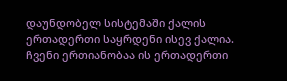დაუნდობელ სისტემაში ქალის ერთადერთი საყრდენი ისევ ქალია. ჩვენი ერთიანობაა ის ერთადერთი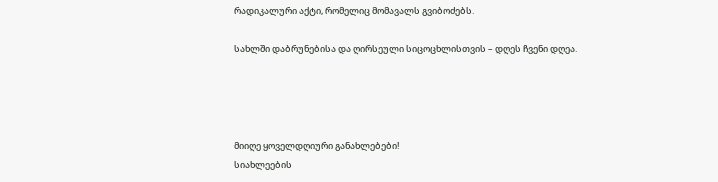რადიკალური აქტი, რომელიც მომავალს გვიბოძებს.

სახლში დაბრუნებისა და ღირსეული სიცოცხლისთვის – დღეს ჩვენი დღეა.




მიიღე ყოველდღიური განახლებები!
სიახლეების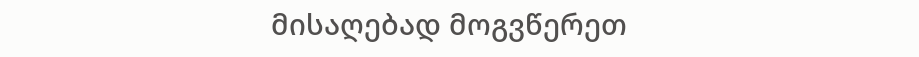მისაღებად მოგვწერეთ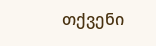თქვენი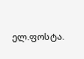ელ.ფოსტა.